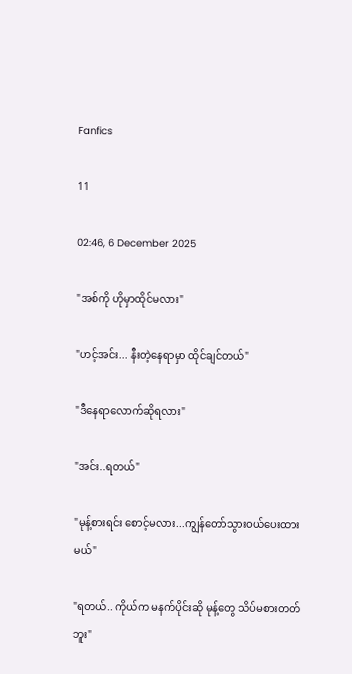Fanfics

11

02:46, 6 December 2025

"အစ်ကို ဟိုမှာထိုင်မလား"

"ဟင့်အင်း... နီးတဲ့နေရာမှာ ထိုင်ချင်တယ်"

"ဒီနေရာလောက်ဆိုရလား"

"အင်း..ရတယ်"

"မုန့်စားရင်း စောင့်မလား...ကျွန်တော်သွားဝယ်ပေးထားမယ်"

"ရတယ်.. ကိုယ်က မနက်ပိုင်းဆို မုန့်တွေ သိပ်မစားတတ်ဘူး"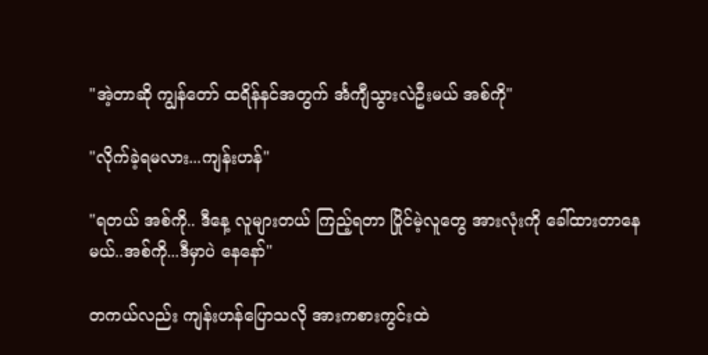"အဲ့တာဆို ကျွန်တော် ထရိန်နင်အတွက် င်္အကျီသွားလဲဦးမယ် အစ်ကို"

"လိုက်ခဲ့ရမလား...ကျန်းဟန်"

"ရတယ် အစ်ကို.. ဒီနေ့ လူများတယ် ကြည့်ရတာ ပြိုင်မဲ့လူတွေ အားလုံးကို ခေါ်ထားတာနေမယ်..အစ်ကို...ဒီမှာပဲ နေနော်"

တကယ်လည်း ကျန်းဟန်ပြောသလို အားကစားကွင်းထဲ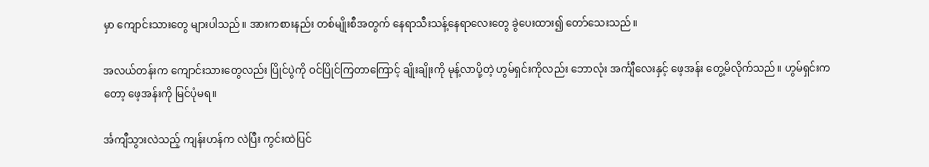မှာ ကျောင်းသားတွေ များပါသည်။ အားကစားနည်း တစ်မျိုးစီအတွက် နေရာသီးသန့်နေရာလေးတွေ ခွဲပေးထား၍ တော်သေးသည်။

အလယ်တန်းက ကျောင်းသားတွေလည်း ပြိုင်ပွဲကို ဝင်ပြိုင်ကြတာကြောင့် ချိုးချိုးကို မုန့်လာပို့တဲ့ ဟွမ်ရှင်းကိုလည်း ဘောလုံး အင်္ကျီလေးနှင့် ဖေ့အန်း တွေ့မိလိုက်သည်။ ဟွမ်ရှင်းကတော့ ဖေ့အန်းကို မြင်ပုံမရ။

င်္အကျီသွားလဲသည့် ကျန်းဟန်က လဲပြီး ကွင်းထဲပြင်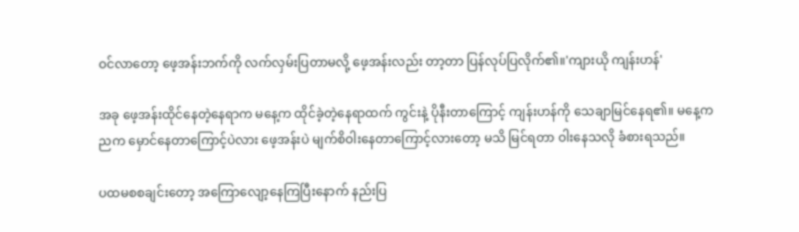ဝင်လာတော့ ဖေ့အန်းဘက်ကို လက်လှမ်းပြတာမလို့ ဖေ့အန်းလည်း တာ့တာ ပြန်လုပ်ပြလိုက်၏။'ကျားယို ကျန်းဟန်'

အခု ဖေ့အန်းထိုင်နေတဲ့နေရာက မနေ့က ထိုင်ခဲ့တဲ့နေရာထက် ကွင်းနဲ့ ပိုနီးတာကြောင့် ကျန်းဟန်ကို သေချာမြင်နေရ၏။ မနေ့ကညက မှောင်နေတာကြောင့်ပဲလား ဖေ့အန်းပဲ မျက်စိဝါးနေတာကြောင့်လားတော့ မသိ မြင်ရတာ ဝါးနေသလို ခံစားရသည်။

ပထမစစချင်းတော့ အကြောလျော့နေကြပြီးနောက် နည်းပြ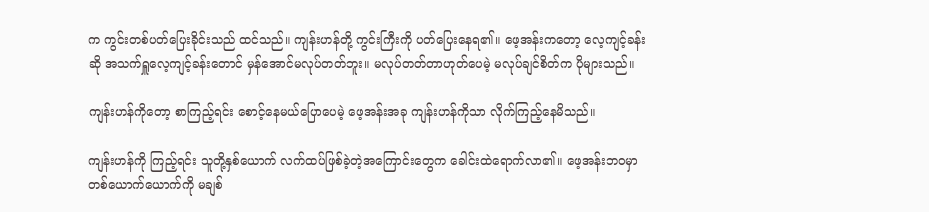က ကွင်းတစ်ပတ်ပြေးခိုင်းသည် ထင်သည်။ ကျန်းဟန်တို့ ကွင်းကြီးကို ပတ်ပြေးနေရ၏။ ဖေ့အန်းကတော့ လေ့ကျင့်ခန်းဆို အသက်ရှူလေ့ကျင့်ခန်းတောင် မှန်အောင်မလုပ်တတ်ဘူး။ မလုပ်တတ်တာဟုတ်ပေမဲ့ မလုပ်ချင်စိတ်က ပိုများသည်။

ကျန်းဟန်ကိုတော့ စာကြည့်ရင်း စောင့်နေမယ်ပြောပေမဲ့ ဖေ့အန်းအခု ကျန်းဟန်ကိုသာ လိုက်ကြည့်နေမိသည်။

ကျန်းဟန်ကို ကြည့်ရင်း သူတို့နှစ်ယောက် လက်ထပ်ဖြစ်ခဲ့တဲ့အကြောင်းတွေက ခေါင်းထဲရောက်လာ၏။ ဖေ့အန်းဘဝမှာ တစ်ယောက်ယောက်ကို မချစ်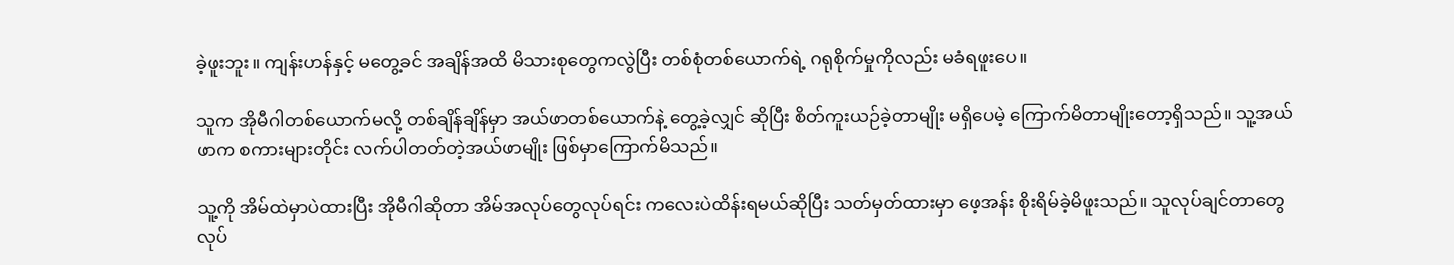ခဲ့ဖူးဘူး။ ကျန်းဟန်နှင့် မတွေ့ခင် အချိန်အထိ မိသားစုတွေကလွဲပြီး တစ်စုံတစ်ယောက်ရဲ့ ဂရုစိုက်မှုကိုလည်း မခံရဖူးပေ။

သူက အိုမီဂါတစ်ယောက်မလို့ တစ်ချိန်ချိန်မှာ အယ်ဖာတစ်ယောက်နဲ့ တွေ့ခဲ့လျှင် ဆိုပြီး စိတ်ကူးယဉ်ခဲ့တာမျိုး မရှိပေမဲ့ ကြောက်မိတာမျိုးတော့ရှိသည်။ သူ့အယ်ဖာက စကားများတိုင်း လက်ပါတတ်တဲ့အယ်ဖာမျိုး ဖြစ်မှာကြောက်မိသည်။

သူ့ကို အိမ်ထဲမှာပဲထားပြီး အိုမီဂါဆိုတာ အိမ်အလုပ်တွေလုပ်ရင်း ကလေးပဲထိန်းရမယ်ဆိုပြီး သတ်မှတ်ထားမှာ ဖေ့အန်း စိုးရိမ်ခဲ့မိဖူးသည်။ သူလုပ်ချင်တာတွေ လုပ်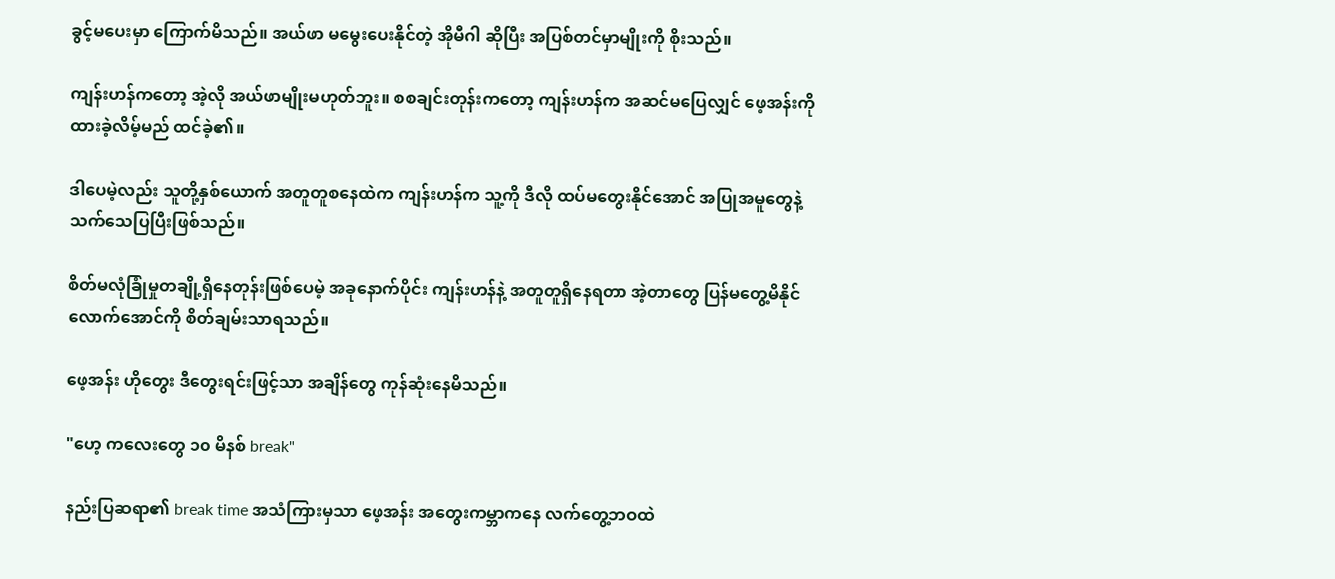ခွင့်မပေးမှာ ကြောက်မိသည်။ အယ်ဖာ မမွေးပေးနိုင်တဲ့ အိုမီဂါ ဆိုပြီး အပြစ်တင်မှာမျိုးကို စိုးသည်။

ကျန်းဟန်ကတော့ အဲ့လို အယ်ဖာမျိုးမဟုတ်ဘူး။ စစချင်းတုန်းကတော့ ကျန်းဟန်က အဆင်မပြေလျှင် ဖေ့အန်းကို ထားခဲ့လိမ့်မည် ထင်ခဲ့၏။

ဒါပေမဲ့လည်း သူတို့နှစ်ယောက် အတူတူစနေထဲက ကျန်းဟန်က သူ့ကို ဒီလို ထပ်မတွေးနိုင်အောင် အပြုအမူတွေနဲ့ သက်သေပြပြီးဖြစ်သည်။

စိတ်မလုံခြုံမှုတချို့ရှိနေတုန်းဖြစ်ပေမဲ့ အခုနောက်ပိုင်း ကျန်းဟန်နဲ့ အတူတူရှိနေရတာ အဲ့တာတွေ ပြန်မတွေ့မိနိုင်လောက်အောင်ကို စိတ်ချမ်းသာရသည်။

ဖေ့အန်း ဟိုတွေး ဒီတွေးရင်းဖြင့်သာ အချိန်တွေ ကုန်ဆုံးနေမိသည်။

"ဟေ့ ကလေးတွေ ၁၀ မိနစ် break"

နည်းပြဆရာ၏ break time အသံကြားမှသာ ဖေ့အန်း အတွေးကမ္ဘာကနေ လက်တွေ့ဘဝထဲ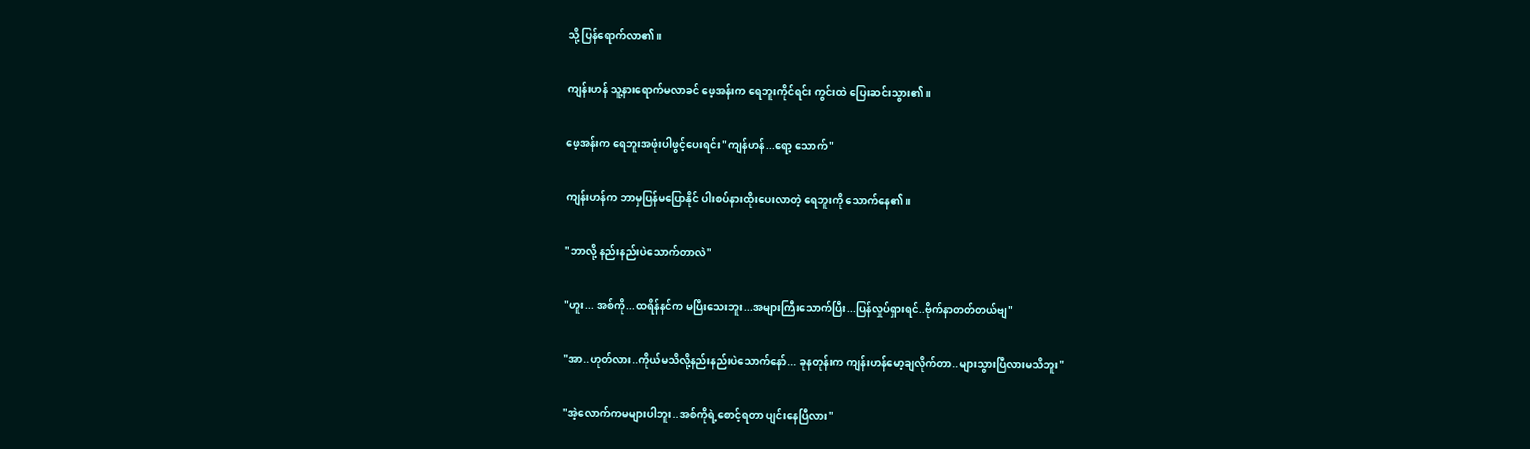သို့ ပြန်ရောက်လာ၏။

ကျန်းဟန် သူ့နားရောက်မလာခင် ဖေ့အန်းက ရေဘူးကိုင်ရင်း ကွင်းထဲ ပြေးဆင်းသွား၏။

ဖေ့အန်းက ရေဘူးအဖုံးပါဖွင့်ပေးရင်း"ကျန်ဟန်...ရော့ သောက်"

ကျန်းဟန်က ဘာမှပြန်မပြောနိုင် ပါးစပ်နားထိုးပေးလာတဲ့ ရေဘူးကို သောက်နေ၏။

"ဘာလို့ နည်းနည်းပဲသောက်တာလဲ"

"ဟူး... အစ်ကို...ထရိန်နင်က မပြီးသေးဘူး...အများကြီးသောက်ပြီး...ပြန်လှုပ်ရှားရင်..ဗိုက်နာတတ်တယ်ဗျ"

"အာ..ဟုတ်လား..ကိုယ်မသိလို့နည်းနည်းပဲသောက်နော်... ခုနတုန်းက ကျန်းဟန်မော့ချလိုက်တာ..များသွားပြီလားမသိဘူး"

"အဲ့လောက်ကမများပါဘူး..အစ်ကိုရဲ့စောင့်ရတာ ပျင်းနေပြီလား"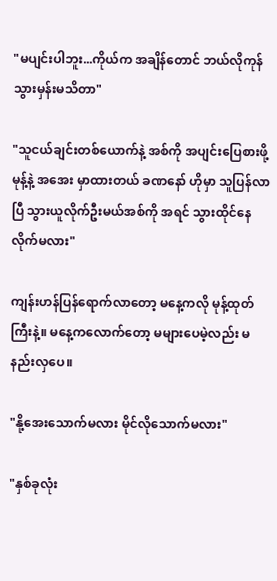"မပျင်းပါဘူး...ကိုယ်က အချိန်တောင် ဘယ်လိုကုန်သွားမှန်းမသိတာ"

"သူငယ်ချင်းတစ်ယောက်နဲ့ အစ်ကို အပျင်းပြေစားဖို့ မုန့်နဲ့ အအေး မှာထားတယ် ခဏနော် ဟိုမှာ သူပြန်လာပြီ သွားယူလိုက်ဦးမယ်အစ်ကို အရင် သွားထိုင်နေလိုက်မလား"

ကျန်းဟန်ပြန်ရောက်လာတော့ မနေ့ကလို မုန့်ထုတ်ကြီးနဲ့။ မနေ့ကလောက်တော့ မများပေမဲ့လည်း မနည်းလှပေ။

"နို့အေးသောက်မလား မိုင်လိုသောက်မလား"

"နှစ်ခုလုံး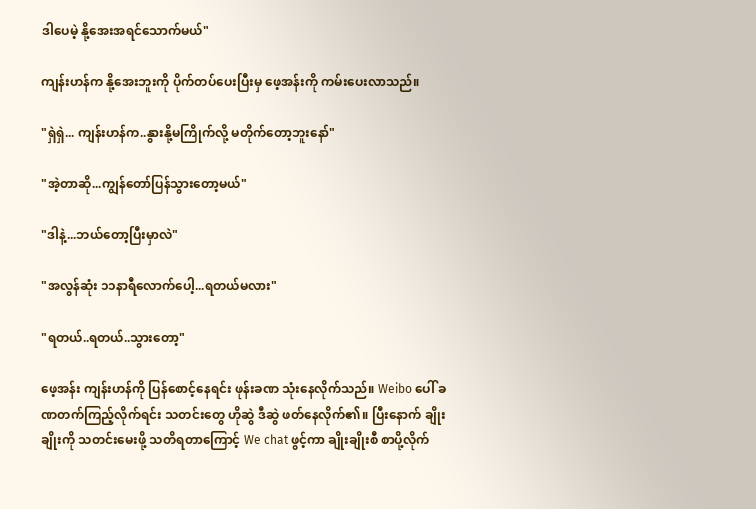ဒါပေမဲ့ နို့အေးအရင်သောက်မယ်"

ကျန်းဟန်က နို့အေးဘူးကို ပိုက်တပ်ပေးပြီးမှ ဖေ့အန်းကို ကမ်းပေးလာသည်။

"ရှဲရှဲ... ကျန်းဟန်က..နွားနို့မကြိုက်လို့ မတိုက်တော့ဘူးနော်"

"အဲ့တာဆို...ကျွန်တော်ပြန်သွားတော့မယ်"

"ဒါနဲ့...ဘယ်တော့ပြီးမှာလဲ"

"အလွန်ဆုံး ၁၁နာရီလောက်ပေါ့...ရတယ်မလား"

"ရတယ်..ရတယ်..သွားတော့"

ဖေ့အန်း ကျန်းဟန်ကို ပြန်စောင့်နေရင်း ဖုန်းခဏ သုံးနေလိုက်သည်။ Weibo ပေါ် ခဏတက်ကြည့်လိုက်ရင်း သတင်းတွေ ဟိုဆွဲ ဒီဆွဲ ဖတ်နေလိုက်၏။ ပြီးနောက် ချိုးချိုးကို သတင်းမေးဖို့ သတိရတာကြောင့် We chat ဖွင့်ကာ ချိုးချိုးစီ စာပို့လိုက်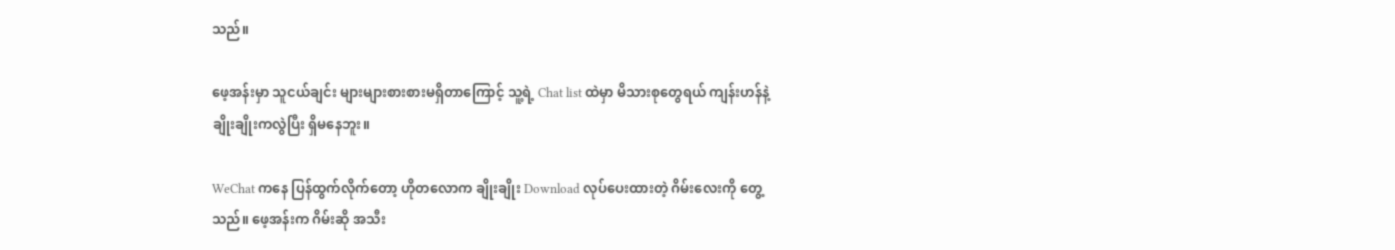သည်။

ဖေ့အန်းမှာ သူငယ်ချင်း များများစားစားမရှိတာကြောင့် သူ့ရဲ့ Chat list ထဲမှာ မိသားစုတွေရယ် ကျန်းဟန်နဲ့ ချိုးချိုးကလွဲပြီး ရှိမနေဘူး။

WeChat ကနေ ပြန်ထွက်လိုက်တော့ ဟိုတလောက ချိုးချိုး Download လုပ်ပေးထားတဲ့ ဂိမ်းလေးကို တွေ့သည်။ ဖေ့အန်းက ဂိမ်းဆို အသီး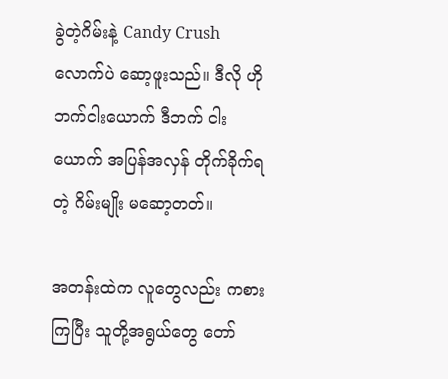ခွဲတဲ့ဂိမ်းနဲ့ Candy Crush လောက်ပဲ ဆော့ဖူးသည်။ ဒီလို ဟိုဘက်ငါးယောက် ဒီဘက် ငါးယောက် အပြန်အလှန် တိုက်ခိုက်ရတဲ့ ဂိမ်းမျိုး မဆော့တတ်။

အတန်းထဲက လူတွေလည်း ကစားကြပြီး သူတို့အရွယ်တွေ တော်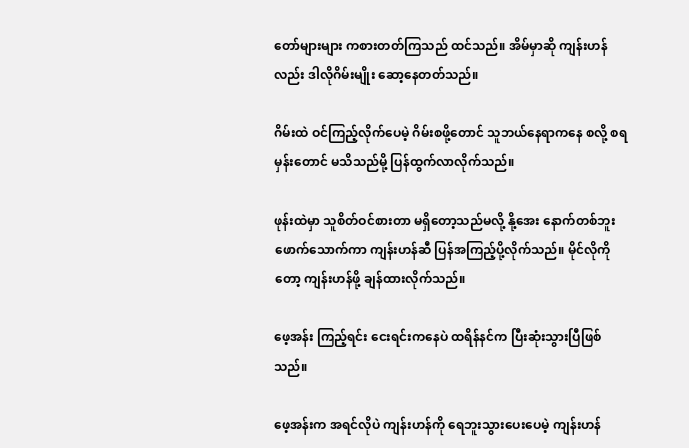တော်များများ ကစားတတ်ကြသည် ထင်သည်။ အိမ်မှာဆို ကျန်းဟန်လည်း ဒါလိုဂိမ်းမျိုး ဆော့နေတတ်သည်။

ဂိမ်းထဲ ဝင်ကြည့်လိုက်ပေမဲ့ ဂိမ်းစဖို့တောင် သူဘယ်နေရာကနေ စလို့ စရမှန်းတောင် မသိသည်မို့ ပြန်ထွက်လာလိုက်သည်။

ဖုန်းထဲမှာ သူစိတ်ဝင်စားတာ မရှိတော့သည်မလို့ နို့အေး နောက်တစ်ဘူး ဖောက်သောက်ကာ ကျန်းဟန်ဆီ ပြန်အကြည့်ပို့လိုက်သည်။ မိုင်လိုကိုတော့ ကျန်းဟန်ဖို့ ချန်ထားလိုက်သည်။

ဖေ့အန်း ကြည့်ရင်း ငေးရင်းကနေပဲ ထရိန်နင်က ပြီးဆုံးသွားပြီဖြစ်သည်။

ဖေ့အန်းက အရင်လိုပဲ ကျန်းဟန်ကို ရေဘူးသွားပေးပေမဲ့ ကျန်းဟန်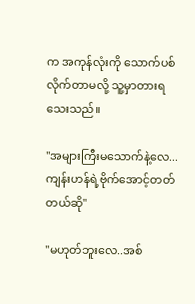က အကုန်လုံးကို သောက်ပစ်လိုက်တာမလို့ သူ့မှာတားရသေးသည်။

"အများကြီးမသောက်နဲ့လေ...ကျန်းဟန်ရဲ့ဗိုက်အောင့်တတ်တယ်ဆို"

"မဟုတ်ဘူးလေ..အစ်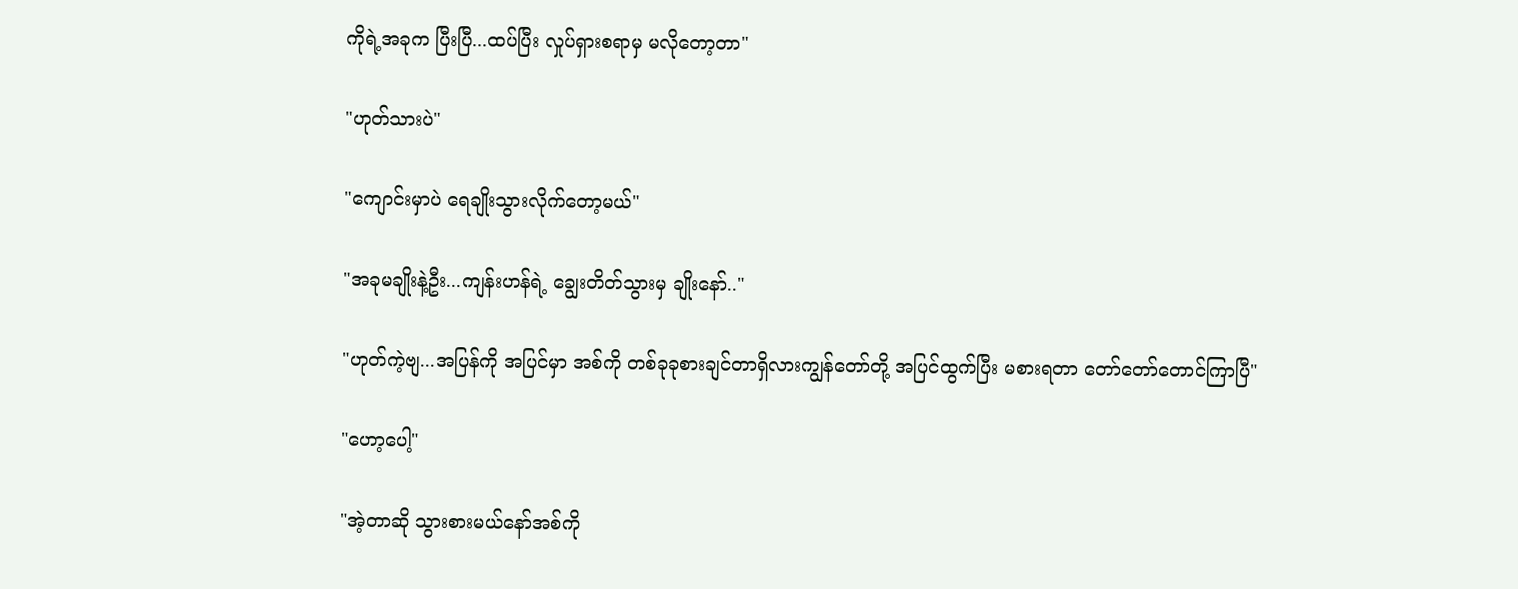ကိုရဲ့အခုက ပြီးပြီ...ထပ်ပြီး လှုပ်ရှားစရာမှ မလိုတော့တာ"

"ဟုတ်သားပဲ"

"ကျောင်းမှာပဲ ရေချိုးသွားလိုက်တော့မယ်"

"အခုမချိုးနဲ့ဦး...ကျန်းဟန်ရဲ့ ချွေးတိတ်သွားမှ ချိုးနော်.."

"ဟုတ်ကဲ့ဗျ...အပြန်ကို အပြင်မှာ အစ်ကို တစ်ခုခုစားချင်တာရှိလားကျွန်တော်တို့ အပြင်ထွက်ပြီး မစားရတာ တော်တော်တောင်ကြာပြီ"

"ဟော့ပေါ့"

"အဲ့တာဆို သွားစားမယ်နော်အစ်ကို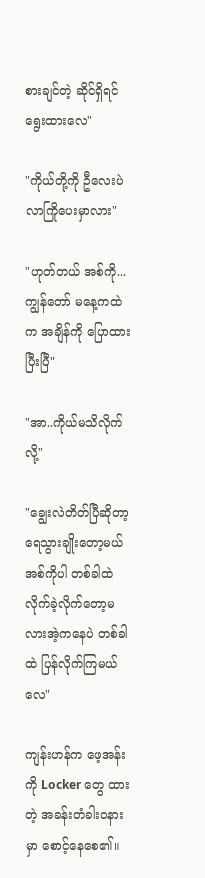စားချင်တဲ့ ဆိုင်ရှိရင် ရွေးထားလေ"

"ကိုယ်တို့ကို ဦလေးပဲ လာကြိုပေးမှာလား"

"ဟုတ်တယ် အစ်ကို...ကျွန်တော် မနေ့ကထဲက အချိန်ကို ပြောထားပြီးပြီ"

"အာ..ကိုယ်မသိလိုက်လို့"

"ချွေးလဲတိတ်ပြီဆိုတာ့ ရေသွားချိုးတော့မယ် အစ်ကိုပါ တစ်ခါထဲ လိုက်ခဲ့လိုက်တော့မလားအဲ့ကနေပဲ တစ်ခါထဲ ပြန်လိုက်ကြမယ်လေ"

ကျန်းဟန်က ဖေ့အန်းကို Locker တွေ ထားတဲ့ အခန်းတံခါးဝနားမှာ စောင့်နေစေ၏။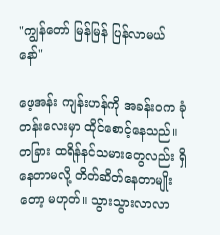"ကျွန်တော် မြန်မြန် ပြန်လာမယ်နော်"

ဖေ့အန်း ကျန်းဟန်ကို အခန်းဝက ခုံတန်းလေးမှာ ထိုင်စောင့်နေသည်။ တခြား ထရိန်နင်သမားတွေလည်း ရှိနေတာမလို့ တိတ်ဆိတ်နေတာမျိုးတော့ မဟုတ်။ သွားသွားလာလာ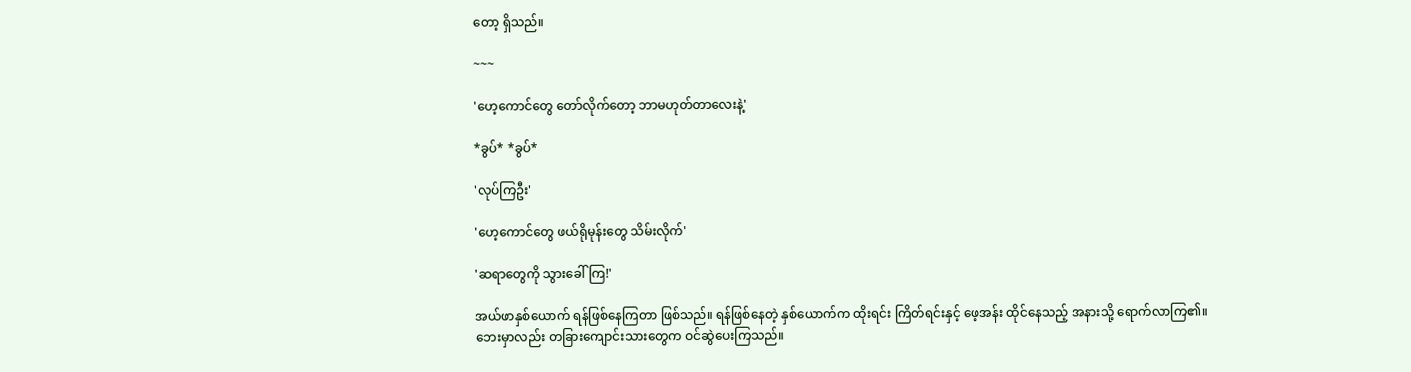တော့ ရှိသည်။

~~~

'ဟေ့ကောင်တွေ တော်လိုက်တော့ ဘာမဟုတ်တာလေးနဲ့'

*ခွပ်* *ခွပ်*

'လုပ်ကြဦး'

'ဟေ့ကောင်တွေ ဖယ်ရိုမုန်းတွေ သိမ်းလိုက်'

'ဆရာတွေကို သွားခေါ်ကြ!'

အယ်ဖာနှစ်ယောက် ရန်ဖြစ်နေကြတာ ဖြစ်သည်။ ရန်ဖြစ်နေတဲ့ နှစ်ယောက်က ထိုးရင်း ကြိတ်ရင်းနှင့် ဖေ့အန်း ထိုင်နေသည့် အနားသို့ ရောက်လာကြ၏။ ဘေးမှာလည်း တခြားကျောင်းသားတွေက ဝင်ဆွဲပေးကြသည်။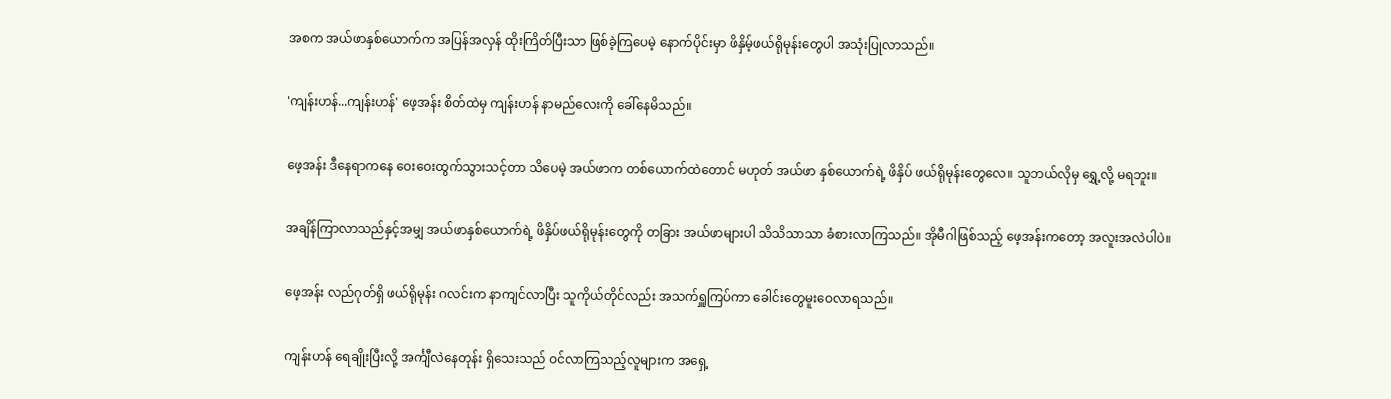အစက အယ်ဖာနှစ်ယောက်က အပြန်အလှန် ထိုးကြိတ်ပြီးသာ ဖြစ်ခဲ့ကြပေမဲ့ နောက်ပိုင်းမှာ ဖိနှိမ့်ဖယ်ရိုမုန်းတွေပါ အသုံးပြုလာသည်။

'ကျန်းဟန်...ကျန်းဟန်' ဖေ့အန်း စိတ်ထဲမှ ကျန်းဟန် နာမည်လေးကို ခေါ်နေမိသည်။

ဖေ့အန်း ဒီနေရာကနေ ဝေးဝေးထွက်သွားသင့်တာ သိပေမဲ့ အယ်ဖာက တစ်ယောက်ထဲတောင် မဟုတ် အယ်ဖာ နှစ်ယောက်ရဲ့ ဖိနှိပ် ဖယ်ရိုမုန်းတွေလေ။ သူဘယ်လိုမှ ရွှေ့လို့ မရဘူး။

အချိန်ကြာလာသည်နှင့်အမျှ အယ်ဖာနှစ်ယောက်ရဲ့ ဖိနှိပ်ဖယ်ရိုမုန်းတွေကို တခြား အယ်ဖာများပါ သိသိသာသာ ခံစားလာကြသည်။ အိုမီဂါဖြစ်သည့် ဖေ့အန်းကတော့ အလူးအလဲပါပဲ။

ဖေ့အန်း လည်ဂုတ်ရှိ ဖယ်ရိုမုန်း ဂလင်းက နာကျင်လာပြီး သူကိုယ်တိုင်လည်း အသက်ရှူကြပ်ကာ ခေါင်းတွေမူးဝေလာရသည်။

ကျန်းဟန် ရေချိုးပြီးလို့ အင်္ကျီလဲနေတုန်း ရှိသေးသည် ဝင်လာကြသည့်လူများက အရှေ့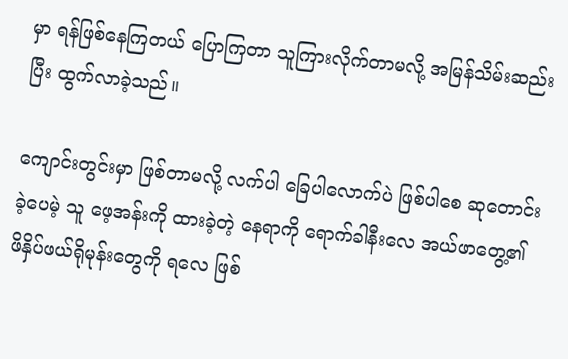မှာ ရန်ဖြစ်နေကြတယ် ပြောကြတာ သူကြားလိုက်တာမလို့ အမြန်သိမ်းဆည်းပြီး ထွက်လာခဲ့သည်။

ကျောင်းတွင်းမှာ ဖြစ်တာမလို့ လက်ပါ ခြေပါလောက်ပဲ ဖြစ်ပါစေ ဆုတောင်းခဲ့ပေမဲ့ သူ ဖေ့အန်းကို ထားခဲ့တဲ့ နေရာကို ရောက်ခါနီးလေ အယ်ဖာတွေ့၏ ဖိနှိပ်ဖယ်ရိုမုန်းတွေကို ရလေ ဖြစ်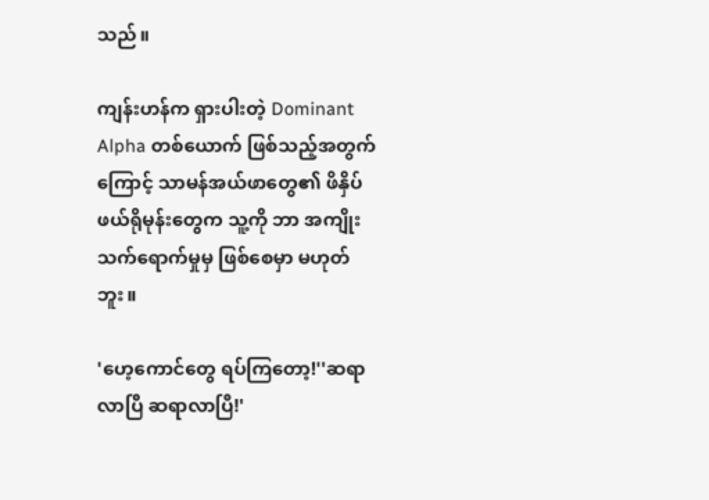သည်။

ကျန်းဟန်က ရှားပါးတဲ့ Dominant Alpha တစ်ယောက် ဖြစ်သည့်အတွက်ကြောင့် သာမန်အယ်ဖာတွေ၏ ဖိနှိပ်ဖယ်ရိုမုန်းတွေက သူ့ကို ဘာ အကျိုးသက်ရောက်မှုမှ ဖြစ်စေမှာ မဟုတ်ဘူး။

'ဟေ့ကောင်တွေ ရပ်ကြတော့!''ဆရာလာပြီ ဆရာလာပြီ!'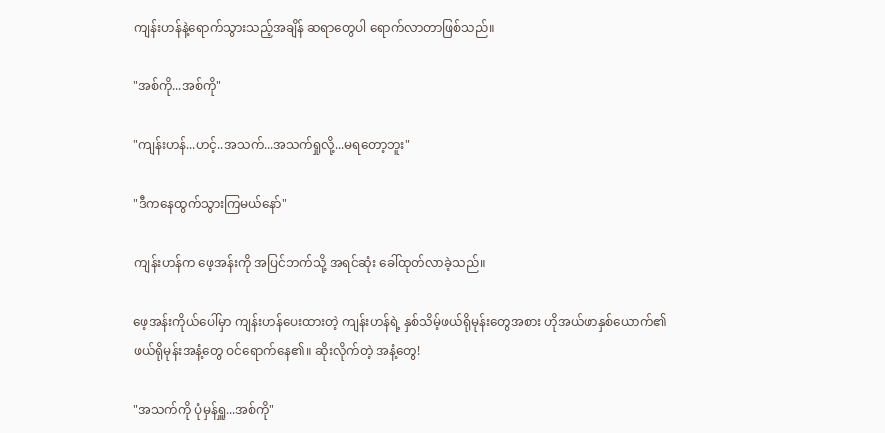ကျန်းဟန်နဲ့ရောက်သွားသည့်အချိန် ဆရာတွေပါ ရောက်လာတာဖြစ်သည်။

"အစ်ကို...အစ်ကို"

"ကျန်းဟန်...ဟင့်..အသက်...အသက်ရှုလို့...မရတော့ဘူး"

"ဒီကနေထွက်သွားကြမယ်နော်"

ကျန်းဟန်က ဖေ့အန်းကို အပြင်ဘက်သို့ အရင်ဆုံး ခေါ်ထုတ်လာခဲ့သည်။

ဖေ့အန်းကိုယ်ပေါ်မှာ ကျန်းဟန်ပေးထားတဲ့ ကျန်းဟန်ရဲ့ နှစ်သိမ့်ဖယ်ရိုမုန်းတွေအစား ဟိုအယ်ဖာနှစ်ယောက်၏ ဖယ်ရိုမုန်းအနံ့တွေ ဝင်ရောက်နေ၏။ ဆိုးလိုက်တဲ့ အနံ့တွေ!

"အသက်ကို ပုံမှန်ရှူ...အစ်ကို"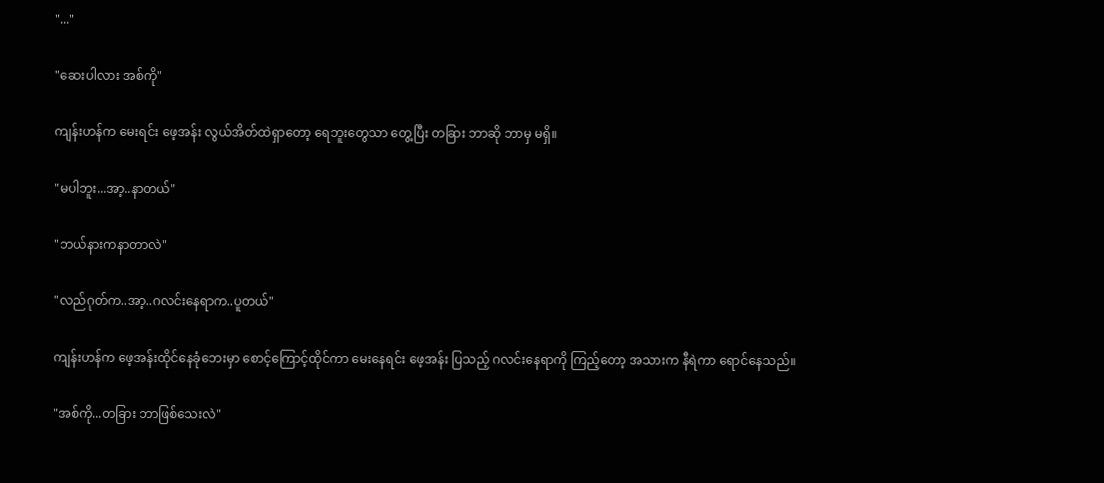"..."

"ဆေးပါလား အစ်ကို"

ကျန်းဟန်က မေးရင်း ဖေ့အန်း လွယ်အိတ်ထဲရှာတော့ ရေဘူးတွေသာ တွေ့ပြီး တခြား ဘာဆို ဘာမှ မရှိ။

"မပါဘူး...အာ့..နာတယ်"

"ဘယ်နားကနာတာလဲ"

"လည်ဂုတ်က..အာ့..ဂလင်းနေရာက..ပူတယ်"

ကျန်းဟန်က ဖေ့အန်းထိုင်နေခုံဘေးမှာ စောင့်ကြောင့်ထိုင်ကာ မေးနေရင်း ဖေ့အန်း ပြသည့် ဂလင်းနေရာကို ကြည့်တော့ အသားက နီရဲကာ ရောင်နေသည်။

"အစ်ကို...တခြား ဘာဖြစ်သေးလဲ"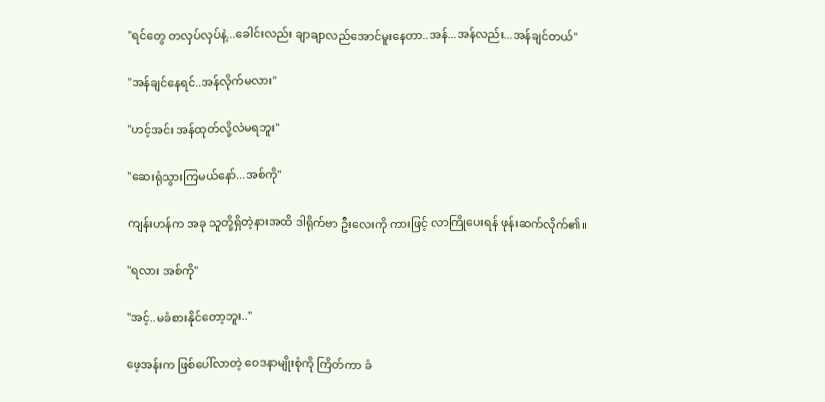"ရင်တွေ တလှပ်လှပ်နဲ့...ခေါင်းလည်း ချာချာလည်အောင်မူးနေတာ..အန်...အန်လည်း...အန်ချင်တယ်"

"အန်ချင်နေရင်..အန်လိုက်မလား"

"ဟင့်အင်း အန်ထုတ်လို့လဲမရဘူး"

"ဆေးရုံသွားကြမယ်နော်...အစ်ကို"

ကျန်းဟန်က အခု သူတို့ရှိတဲ့နားအထိ ဒါရိုက်ဗာ ဦးလေးကို ကားဖြင့် လာကြိုပေးရန် ဖုန်းဆက်လိုက်၏။

"ရလား အစ်ကို"

"အင့်..မခံစားနိုင်တော့ဘူး.."

ဖေ့အန်းက ဖြစ်ပေါ်လာတဲ့ ဝေဒနာမျိုးစုံကို ကြိတ်ကာ ခံ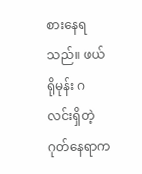စားနေရသည်။ ဖယ်ရိုမုန်း ဂလင်းရှိတဲ့ ဂုတ်နေရာက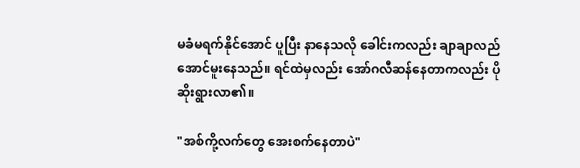မခံမရက်နိုင်အောင် ပူပြီး နာနေသလို ခေါင်းကလည်း ချာချာလည်အောင်မူးနေသည်။ ရင်ထဲမှလည်း အော်ဂလီဆန်နေတာကလည်း ပိုဆိုးရွားလာ၏။

"အစ်ကို့လက်တွေ အေးစက်နေတာပဲ"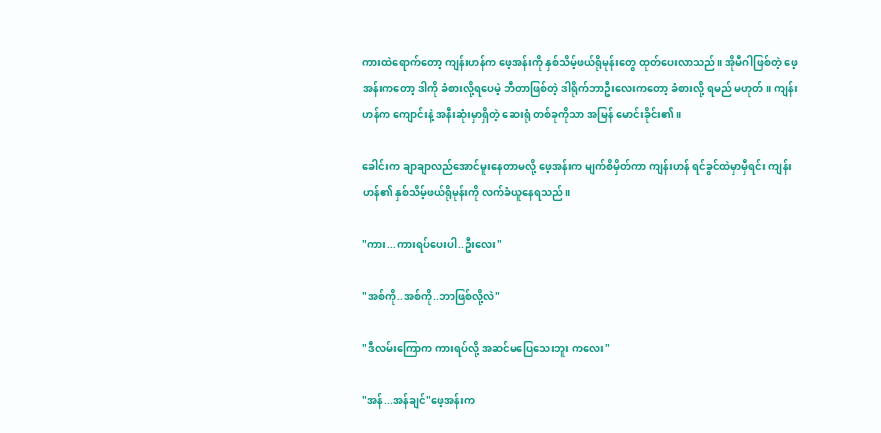ကားထဲရောက်တော့ ကျန်းဟန်က ဖေ့အန်းကို နှစ်သိမ့်ဖယ်ရိုမုန်းတွေ ထုတ်ပေးလာသည်။ အိုမီဂါဖြစ်တဲ့ ဖေ့အန်းကတော့ ဒါကို ခံစားလို့ရပေမဲ့ ဘီတာဖြစ်တဲ့ ဒါရိုက်ဘာဦးလေးကတော့ ခံစားလို့ ရမည် မဟုတ်။ ကျန်းဟန်က ကျောင်းနဲ့ အနီးဆုံးမှာရှိတဲ့ ဆေးရုံ တစ်ခုကိုသာ အမြန် မောင်းခိုင်း၏။

ခေါင်းက ချာချာလည်အောင်မူးနေတာမလို့ ဖေ့အန်းက မျက်စိမှိတ်ကာ ကျန်းဟန် ရင်ခွင်ထဲမှာမှီရင်း ကျန်းဟန်၏ နှစ်သိမ့်ဖယ်ရိုမုန်းကို လက်ခံယူနေရသည်။

"ကား...ကားရပ်ပေးပါ..ဦးလေး"

"အစ်ကို..အစ်ကို..ဘာဖြစ်လို့လဲ"

"ဒီလမ်းကြောက ကားရပ်လို့ အဆင်မပြေသေးဘူး ကလေး"

"အန်...အန်ချင်"ဖေ့အန်းက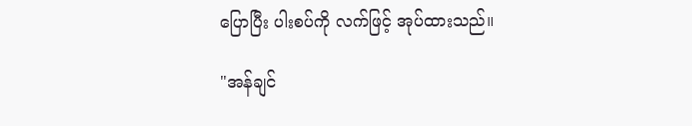ပြောပြီး ပါးစပ်ကို လက်ဖြင့် အုပ်ထားသည်။

"အန်ချင်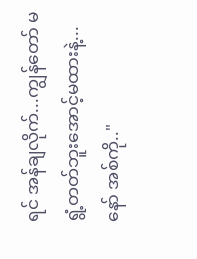ရင် အန်ချလိုက်...ကျွန်တော် မရွံ့တတ်ဘူးအောင့်မထားနဲ့...နော် အစ်ကို.."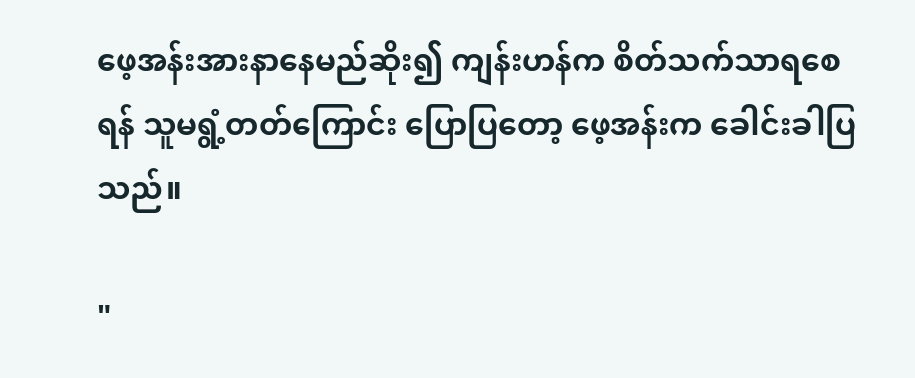ဖေ့အန်းအားနာနေမည်ဆိုး၍ ကျန်းဟန်က စိတ်သက်သာရစေရန် သူမရွံ့တတ်ကြောင်း ပြောပြတော့ ဖေ့အန်းက ခေါင်းခါပြသည်။

"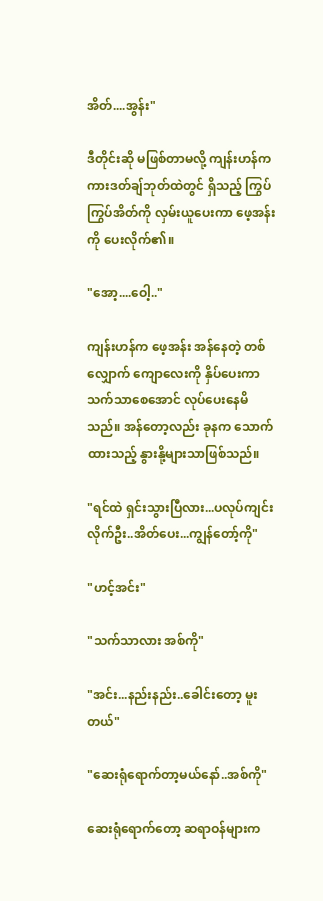အိတ်....အွန်း"

ဒီတိုင်းဆို မဖြစ်တာမလို့ ကျန်းဟန်က ကားဒတ်ချ်ဘုတ်ထဲတွင် ရှိသည့် ကြွပ်ကြွပ်အိတ်ကို လှမ်းယူပေးကာ ဖေ့အန်းကို ပေးလိုက်၏။

"အော့....ဝေါ့.."

ကျန်းဟန်က ဖေ့အန်း အန်နေတဲ့ တစ်လျှောက် ကျောလေးကို နှိပ်ပေးကာ သက်သာစေအောင် လုပ်ပေးနေမိသည်။ အန်တော့လည်း ခုနက သောက်ထားသည့် နွားနို့များသာဖြစ်သည်။

"ရင်ထဲ ရှင်းသွားပြီလား...ပလုပ်ကျင်းလိုက်ဦး..အိတ်ပေး...ကျွန်တော့်ကို"

"ဟင့်အင်း"

"သက်သာလား အစ်ကို"

"အင်း...နည်းနည်း..ခေါင်းတော့ မူးတယ်"

"ဆေးရုံရောက်တာ့မယ်နော်..အစ်ကို"

ဆေးရုံရောက်တော့ ဆရာဝန်များက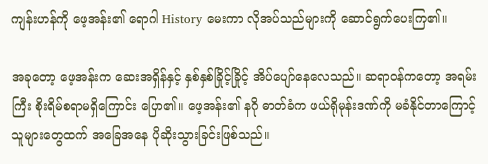ကျန်းဟန်ကို ဖေ့အန်း၏ ရောဂါ History မေးကာ လိုအပ်သည်များကို ဆောင်ရွက်ပေးကြ၏။

အခုတော့ ဖေ့အန်းက ဆေးအရှိန်နှင့် နှစ်နှစ်ခြိုင့်ခြိုင့် အိပ်ပျော်နေလေသည်။ ဆရာဝန်ကတော့ အရမ်းကြီး စိုးရိမ်စရာမရှိကြောင်း ပြော၏။ ဖေ့အန်း၏ နဂို ဓာတ်ခံက ဖယ်ရိုမုန်းဒဏ်ကို မခံနိုင်တာကြောင့် သူများတွေထက် အခြေအနေ ပိုဆိုးသွားခြင်းဖြစ်သည်။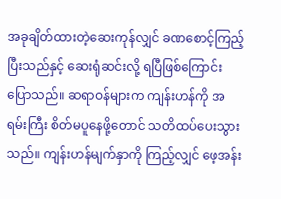အခုချိတ်ထားတဲ့ဆေးကုန်လျှင် ခဏစောင့်ကြည့်ပြီးသည်နှင့် ဆေးရုံဆင်းလို့ ရပြီဖြစ်ကြောင်း ပြောသည်။ ဆရာဝန်များက ကျန်းဟန်ကို အရမ်းကြီး စိတ်မပူနေဖို့တောင် သတိထပ်ပေးသွားသည်။ ကျန်းဟန်မျက်နှာကို ကြည့်လျှင် ဖေ့အန်း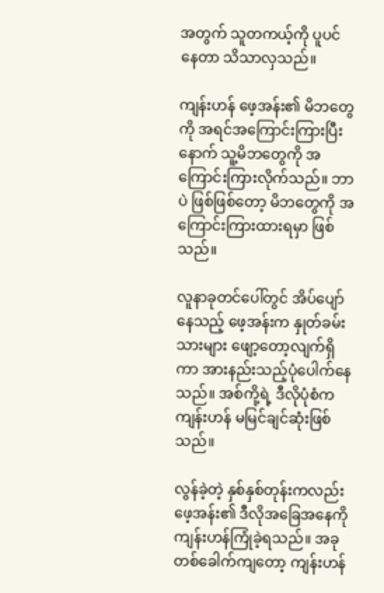အတွက် သူတကယ့်ကို ပူပင်နေတာ သိသာလှသည်။

ကျန်းဟန် ဖေ့အန်း၏ မိဘတွေကို အရင်အကြောင်းကြားပြီးနောက် သူ့မိဘတွေကို အကြောင်းကြားလိုက်သည်။ ဘာပဲ ဖြစ်ဖြစ်တော့ မိဘတွေကို အကြောင်းကြားထားရမှာ ဖြစ်သည်။

လူနာခုတင်ပေါ်တွင် အိပ်ပျော်နေသည့် ဖေ့အန်းက နှုတ်ခမ်းသားများ ဖျော့တော့လျက်ရှိကာ အားနည်းသည့်ပုံပေါက်နေသည်။ အစ်ကို့ရဲ့ ဒီလိုပုံစံက ကျန်းဟန် မမြင်ချင်ဆုံးဖြစ်သည်။

လွန်ခဲ့တဲ့ နှစ်နှစ်တုန်းကလည်း ဖေ့အန်း၏ ဒီလိုအခြေအနေကို ကျန်းဟန်ကြုံခဲ့ရသည်။ အခုတစ်ခေါက်ကျတော့ ကျန်းဟန်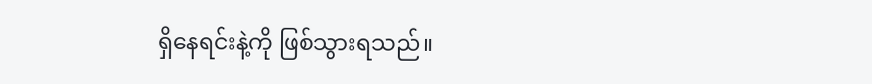ရှိနေရင်းနဲ့ကို ဖြစ်သွားရသည်။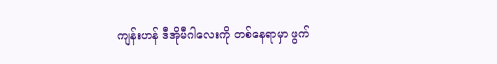ကျန်းဟန် ဒီအိုမီဂါလေးကို တစ်နေရာမှာ ဖွက်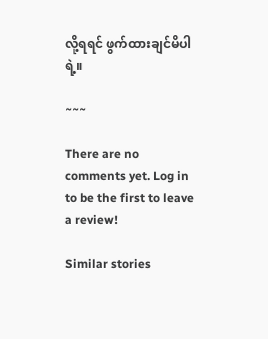လို့ရရင် ဖွက်ထားချင်မိပါရဲ့။

~~~

There are no comments yet. Log in to be the first to leave a review!

Similar stories